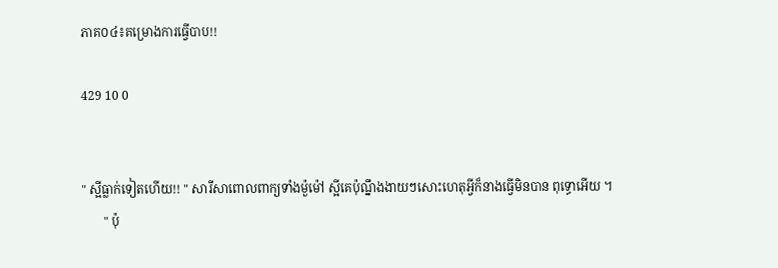ភាគ០៤៖គម្រោងការធ្វើបាប!!

429 10 0


" ស្អីធ្លាក់ទៀតហើយ!! " សារីសាពោលពាក្យទាំងម៉ួម៉ៅ ស្អីគេប៉ុណ្នឹងងាយៗសោះហេតុអ្វីក៏នាងធ្វើមិនបាន ពុទ្ធោអើយ ។
       " ប៉ុ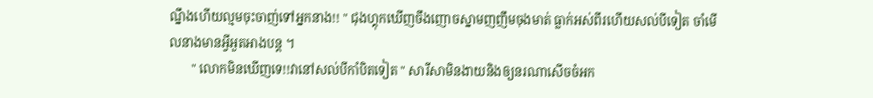ណ្នឹងហើយល្មមចុះចាញ់ទៅអ្នកនាង!! " ជុងហ្គុកឃើញចឹងញោចស្នាមញញឹមចុងមាត់ ធ្លាក់អស់ពីរហើយសល់បីទៀត ចាំមើលនាងមានអ្វីអួតអាងបន្ដ ។
       " លោកមិនឃើញទេ!!វានៅសល់បីកាំបិតទៀត " សារីសាមិនងាយនិងឲ្យនរណាសើចចំអក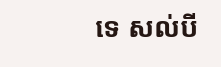ទេ សល់បី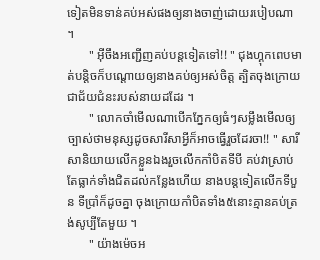ទៀតមិនទាន់គប់អស់ផងឲ្យនាងចាញ់ដោយរបៀបណា ។
       " អ៊ីចឹងអញ្ជើញគប់បន្ដទៀតទៅ!! " ជុងហ្គុកពេបមាត់បន្ដិចក៏បណ្ដោយឲ្យនាងគប់ឲ្យអស់ចិត្ដ ត្បិតចុងក្រោយជាជ័យជំនះរបស់នាយដដែរ ។
       " លោកចាំមើលណាបើកភ្នែកឲ្យធំៗសម្លឹងមើលឲ្យច្បាស់ថាមនុស្សដូចសារីសាអ្វីក៏អាចធ្វើរួចដែរចា!! " សារីសានិយាយលើកខ្លួនឯងរួចលើកកាំបិតទីបី គប់វាស្រាប់តែធ្លាក់ទាំងជិតដល់កន្លែងហើយ នាងបន្ដទៀតលើកទីបួន ទីប្រាំក៏ដូចគ្នា ចុងក្រោយកាំបិតទាំង៥នោះគ្មានគប់ត្រង់សូប្បីតែមួយ ។
       " យ៉ាងម៉េចអ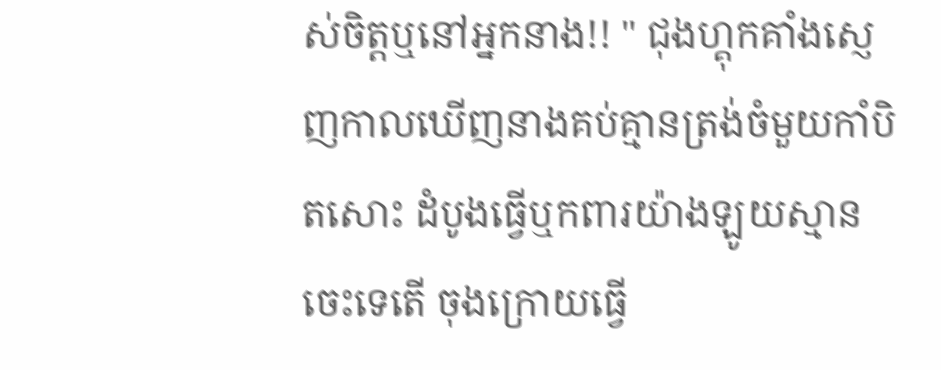ស់ចិត្ដឬនៅអ្នកនាង!! " ជុងហ្គុកគាំងស្ញេញកាលឃើញនាងគប់គ្មានត្រង់ចំមួយកាំបិតសោះ ដំបូងធ្វើឬកពារយ៉ាងឡូយស្មានចេះទេតើ ចុងក្រោយធ្វើ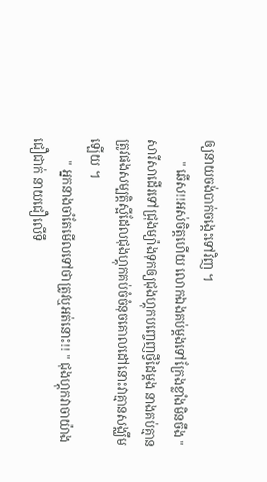ឲ្យនាយចង់បាក់ចង្កេះទៅវិញ ។
       " ឆើស!!អស់ចិត្ដហើយ លោកឯងគប់ម្ដងទៅក្រែងខ្លាំងមិនចឹង " សារីសាដើរទៅជ្រុងម្យ៉ាងទុកឲ្យជុងហ្គុកបញ្ចេញថ្វីដៃម្ដង នាងគប់គ្មានត្រូវផងសម្បត្ដិស្អីដែលជុងហ្គុកគប់ចំចំនុចគោលដៅនោះវាគ្មានសង្ឈឹមឡើយ ។
       " អ្នកនាងចាំតែមើលទៅថាត្រូវឬអត់នោះ!! " ជុងហ្គុកវាចាយ៉ាងជឿជាក់ នាយជឿលើទឹ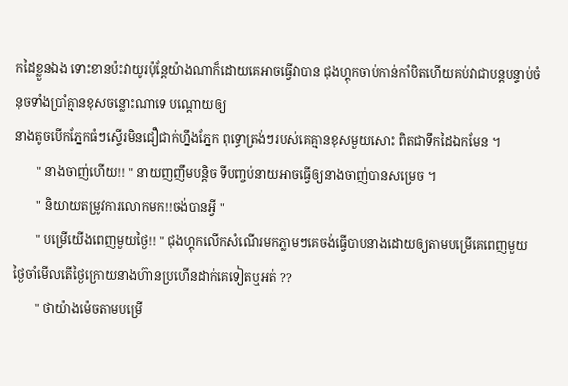កដៃខ្លួនឯង ទោះខានប៉ះវាយូរប៉ុន្ដែយ៉ាងណាក៏ដោយគេអាចធ្វើវាបាន ជុងហ្គុកចាប់កាន់កាំបិតហើយគប់វាជាបន្ដបន្ទាប់ចំនុចទាំងប្រាំគ្មានខុសចន្លោះណាទេ បណ្ដោយឲ្យ
នាងតូចបើកភ្នែកធំៗស្ទើរមិនជឿជាក់ហ្នឹងភ្នែក ពុទ្ធោត្រង់ៗរបស់គេគ្មានខុសមួយសោះ ពិតជាទឹកដៃឯកមែន ។
       " នាងចាញ់ហើយ!! " នាយញញឹមបន្ដិច ទីបញ្ចប់នាយអាចធ្វើឲ្យនាងចាញ់បានសម្រេច ។
       " និយាយតម្រូវការលោកមក!!ចង់បានអ្វី "
       " បម្រើយើងពេញមួយថ្ងៃ!! " ជុងហ្គុកលើកសំណើរមកភ្លាមៗគេចង់ធ្វើបាបនាងដោយឲ្យតាមបម្រើគេពេញមួយថ្ងៃចាំមើលតើថ្ងៃក្រោយនាងហ៊ានប្រហើនដាក់គេទៀតឬអត់ ??
       " ថាយ៉ាងម៉េចតាមបម្រើ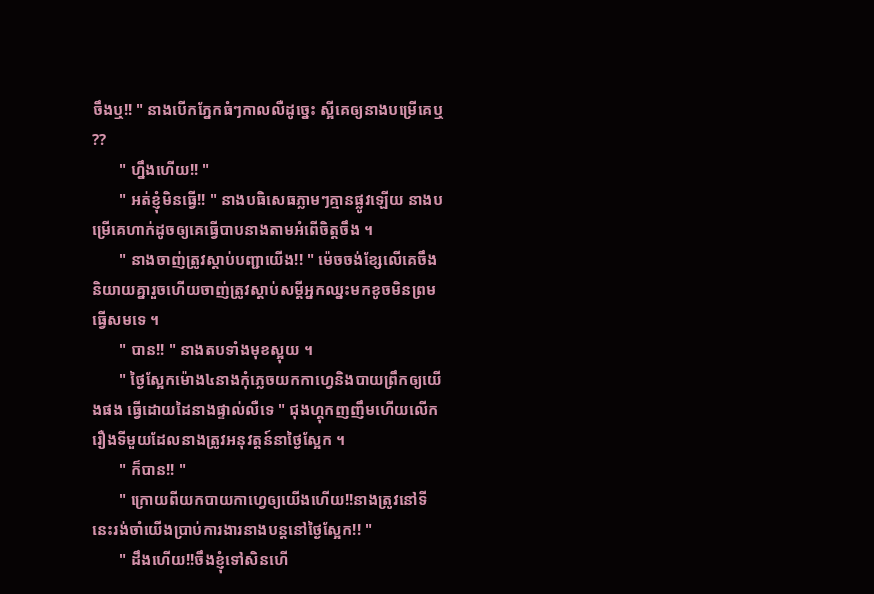ចឹងឬ!! " នាងបើកភ្នែកធំៗកាលលឺដូច្នេះ ស្អីគេឲ្យនាងបម្រើគេឬ ??
       " ហ្នឹងហើយ!! "
       " អត់ខ្ញុំមិនធ្វើ!! " នាងបធិសេធភ្លាមៗគ្មានផ្លូវឡើយ នាងបម្រើគេហាក់ដូចឲ្យគេធ្វើបាបនាងតាមអំពើចិត្ដចឹង ។
       " នាងចាញ់ត្រូវស្ដាប់បញ្ជាយើង!! " ម៉េចចង់ខ្សែលើគេចឹងនិយាយគ្នារួចហើយចាញ់ត្រូវស្ដាប់សម្ដីអ្នកឈ្នះមកខូចមិនព្រមធ្វើសមទេ ។
       " បាន!! " នាងតបទាំងមុខស្អុយ ។
       " ថ្ងៃស្អែកម៉ោង៤នាងកុំភ្លេចយកកាហ្វេនិងបាយព្រឹកឲ្យយើងផង ធ្វើដោយដៃនាងផ្ទាល់លឺទេ " ជុងហ្គុកញញឹមហើយលើករឿងទីមួយដែលនាងត្រូវអនុវត្ដន៍នាថ្ងៃស្អែក ។
       " ក៏បាន!! "
       " ក្រោយពីយកបាយកាហ្វេឲ្យយើងហើយ!!នាងត្រូវនៅទីនេះរង់ចាំយើងប្រាប់ការងារនាងបន្ដនៅថ្ងៃស្អែក!! "
       " ដឹងហើយ!!ចឹងខ្ញុំទៅសិនហើ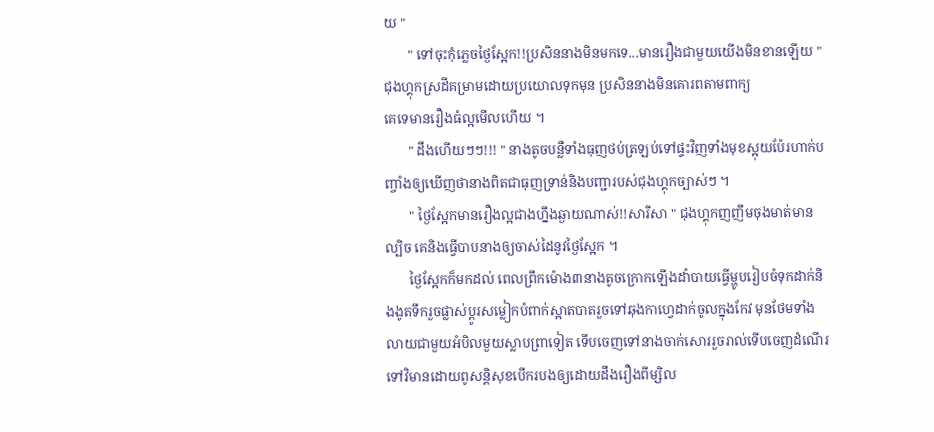យ "
       " ទៅចុះកុំភ្លេចថ្ងៃស្អែក!!ប្រសិននាងមិនមកទេ...មានរឿងជាមួយយើងមិនខានឡើយ " ជុងហ្គុកស្រដីគម្រាមដោយប្រយោលទុកមុន ប្រសិននាងមិនគោរពតាមពាក្យ
គេទេមានរឿងធំល្អមើលហើយ ។
       " ដឹងហើយៗៗ!!! " នាងតូចបន្លឺទាំងធុញថប់ត្រឡប់ទៅផ្ទះវិញទាំងមុខស្អុយប៉ែរហាក់បញ្ចាំងឲ្យឃើញថានាងពិតជាធុញទ្រាន់និងបញ្ជារបស់ជុងហ្គុកច្បាស់ៗ ។
       " ថ្ងៃស្អែកមានរឿងល្អជាងហ្នឹងឆ្ងាយណាស់!!សារីសា " ជុងហ្គុកញញឹមចុងមាត់មានល្បិច គេនិងធ្វើបាបនាងឲ្យចាស់ដៃនូវថ្ងៃស្អែក ។
       ថ្ងៃស្អែកក៏មកដល់ ពេលព្រឹកម៉ោង៣នាងតូចក្រោកឡើងដាំបាយធ្វើម្ហូបរៀបចំទុកដាក់និងងូតទឹករួចផ្លាស់ប្ដូរសម្លៀកបំពាក់ស្អាតបាតរួចទៅឆុងកាហ្វេដាក់ចូលក្នុងកែវ មុនថែមទាំងលាយជាមួយអំបិលមួយស្លាបព្រាទៀត ទើបចេញទៅនាងចាក់សោររួចរាល់ទើបចេញដំណើរទៅវិមានដោយពូសន្ដិសុខបើករបងឲ្យដោយដឹងរឿងពីម្សិល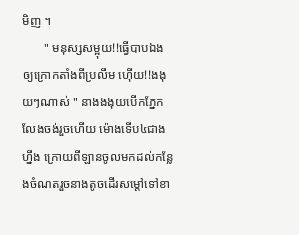មិញ ។
       " មនុស្សសម្អុយ!!ធ្វើបាបឯងឲ្យក្រោកតាំងពីប្រលឹម ហ៊ើយ!!ងងុយៗណាស់ " នាងងងុយបើកភ្នែកលែងចង់រួចហើយ ម៉ោងទើប៤ជាងហ្នឹង ក្រោយពីឡានចូលមកដល់កន្លែងចំណតរួចនាងតូចដើរសម្ដៅទៅខា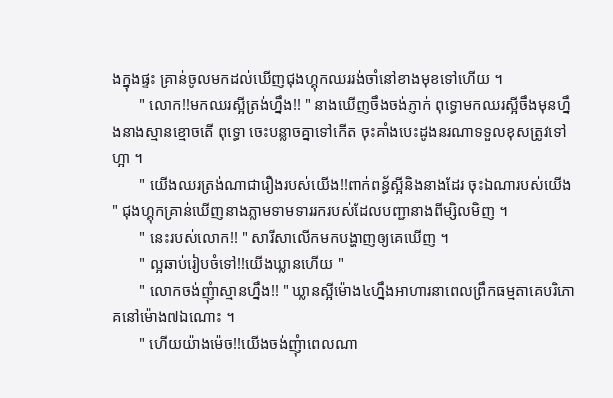ងក្នុងផ្ទះ គ្រាន់ចូលមកដល់ឃើញជុងហ្គុកឈររង់ចាំនៅខាងមុខទៅហើយ ។
       " លោក!!មកឈរស្អីត្រង់ហ្នឹង!! " នាងឃើញចឹងចង់ភ្ញាក់ ពុទ្ធោមកឈរស្អីចឹងមុនហ្នឹងនាងស្មានខ្មោចតើ ពុទ្ធោ ចេះបន្លាចគ្នាទៅកើត ចុះគាំងបេះដូងនរណាទទួលខុសត្រូវទៅហ្អា ។
       " យើងឈរត្រង់ណាជារឿងរបស់យើង!!ពាក់ពន្ធ័ស្អីនិងនាងដែរ ចុះឯណារបស់យើង " ជុងហ្គុកគ្រាន់ឃើញនាងភ្លាមទាមទាររករបស់ដែលបញ្ជានាងពីម្សិលមិញ ។
       " នេះរបស់លោក!! " សារីសាលើកមកបង្ហាញឲ្យគេឃើញ ។
       " ល្អឆាប់រៀបចំទៅ!!យើងឃ្លានហើយ "
       " លោកចង់ញុំាស្មានហ្នឹង!! " ឃ្លានស្អីម៉ោង៤ហ្នឹងអាហារនាពេលព្រឹកធម្មតាគេបរិភោគនៅម៉ោង៧ឯណោះ ។
       " ហើយយ៉ាងម៉េច!!យើងចង់ញុំាពេលណា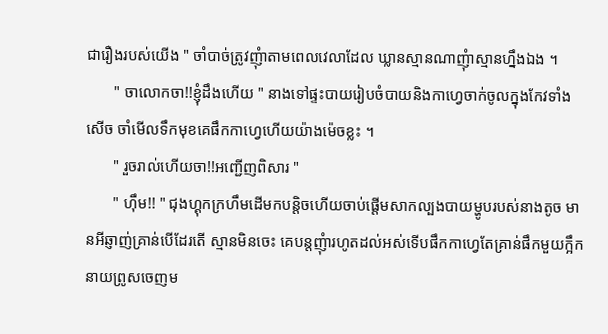ជារឿងរបស់យើង " ចាំបាច់ត្រូវញុំាតាមពេលវេលាដែល ឃ្លានស្មានណាញុំាស្មានហ្នឹងឯង ។
       " ចាលោកចា!!ខ្ញុំដឹងហើយ " នាងទៅផ្ទះបាយរៀបចំបាយនិងកាហ្វេចាក់ចូលក្នុងកែវទាំងសើច ចាំមើលទឹកមុខគេផឹកកាហ្វេហើយយ៉ាងម៉េចខ្លះ ។
       " រួចរាល់ហើយចា!!អញ្ជើញពិសារ "
       " ហ៊ឹម!! " ជុងហ្គុកក្រហឹមដើមកបន្ដិចហើយចាប់ផ្ដើមសាកល្បងបាយម្ហូបរបស់នាងតូច មានអីឆ្ញាញ់គ្រាន់បើដែរតើ ស្មានមិនចេះ គេបន្ដញុំារហូតដល់អស់ទើបផឹកកាហ្វេតែគ្រាន់ផឹកមួយក្អឹកនាយព្រូសចេញម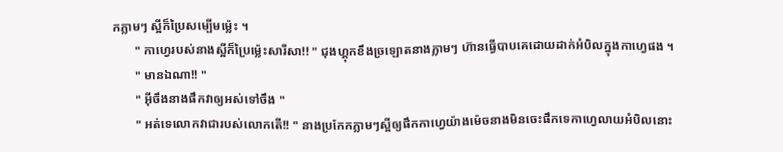កភ្លាមៗ ស្អីក៏ប្រៃសម្បើមម្ល៉េះ ។
       " កាហ្វេរបស់នាងស្អីក៏ប្រៃម្ល៉េះសារីសា!! " ជុងហ្គុកខឹងច្រឡោតនាងភ្លាមៗ ហ៊ានធ្វើបាបគេដោយដាក់អំបិលក្នុងកាហ្វេផង ។
       " មានឯណា!! "
       " អ៊ីចឹងនាងផឹកវាឲ្យអស់ទៅចឹង "
       " អត់ទេលោកវាជារបស់លោកតើ!! " នាងប្រកែកភ្លាមៗស្អីឲ្យផឹកកាហ្វេយ៉ាងម៉េចនាងមិនចេះផឹកទេកាហ្វេលាយអំបិលនោះ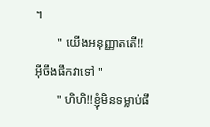។
       " យើងអនុញ្ញាតតើ!!អ៊ីចឹងផឹកវាទៅ "
       " ហិហិ!!ខ្ញុំមិនទម្លាប់ផឹ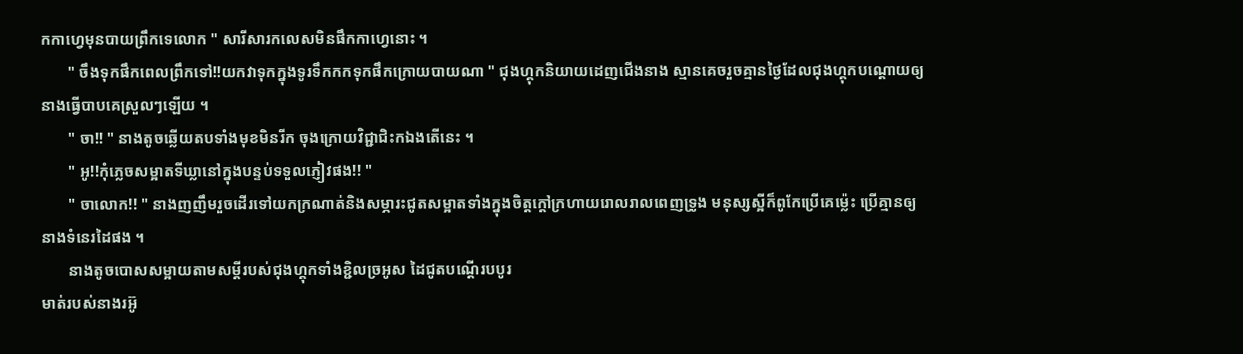កកាហ្វេមុនបាយព្រឹកទេលោក " សារីសារកលេសមិនផឹកកាហ្វេនោះ ។
       " ចឹងទុកផឹកពេលព្រឹកទៅ!!យកវាទុកក្នុងទូរទឹកកកទុកផឹកក្រោយបាយណា " ជុងហ្គុកនិយាយដេញជើងនាង ស្មានគេចរួចគ្មានថ្ងៃដែលជុងហ្គុកបណ្ដោយឲ្យនាងធ្វើបាបគេស្រួលៗឡើយ ។
       " ចា!! " នាងតូចឆ្លើយតបទាំងមុខមិនរីក ចុងក្រោយវិជ្ជាជិះកឯងតើនេះ ។
       " អូ!!កុំភ្លេចសម្អាតទីឃ្លានៅក្នុងបន្ទប់ទទួលភ្ញៀវផង!! "
       " ចាលោក!! " នាងញញឹមរួចដើរទៅយកក្រណាត់និងសម្ភារះជូតសម្អាតទាំងក្នុងចិត្ដក្ដៅក្រហាយរោលរាលពេញទ្រូង មនុស្សស្អីក៏ពូកែប្រើគេម្ល៉េះ ប្រើគ្មានឲ្យនាងទំនេរដៃផង ។
       នាងតូចបោសសម្អាយតាមសម្ដីរបស់ជុងហ្គុកទាំងខ្ជិលច្រអូស ដៃជូតបណ្ដើរបបូរ
មាត់របស់នាងរអ៊ូ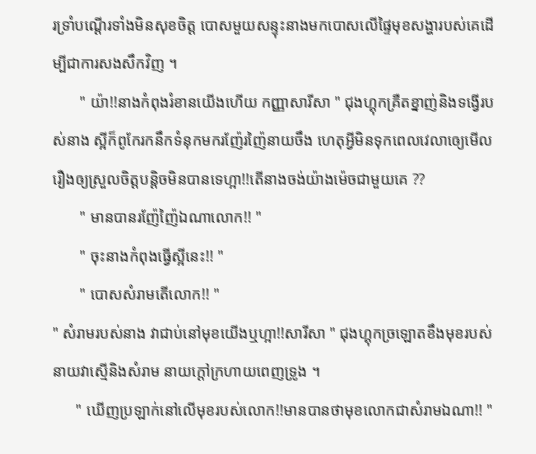រទ្រាំបណ្ដើរទាំងមិនសុខចិត្ដ បោសមួយសន្ទុះនាងមកបោសលើផ្ទៃមុខសង្ហារបស់គេដើម្បីជាការសងសឹកវិញ ។
       " យ៉ា!!នាងកំពុងរំខានយើងហើយ កញ្ញាសារីសា " ជុងហ្គុកគ្រឺតខ្នាញ់និងទង្វើរបស់នាង ស្អីក៏ពូកែរកនឹកទំនុកមករញ៉ែរញ៉ៃនាយចឹង ហេតុអ្វីមិនទុកពេលវេលាឲ្យេមើលរឿងឲ្យស្រួលចិត្ដបន្ដិចមិនបានទេហ្អា!!តើនាងចង់យ៉ាងម៉េចជាមួយគេ ??
       " មានបានរញ៉ែញ៉ៃឯណាលោក!! "
       " ចុះនាងកំពុងធ្វើស្អីនេះ!! "
       " បោសសំរាមតើលោក!! "
" សំរាមរបស់នាង វាជាប់នៅមុខយើងឬហ្អា!!សារីសា " ជុងហ្គុកច្រឡោតខឹងមុខរបស់នាយវាស្មើនិងសំរាម នាយក្ដៅក្រហាយពេញទ្រូង ។
      " ឃើញប្រឡាក់នៅលើមុខរបស់លោក!!មានបានថាមុខលោកជាសំរាមឯណា!! "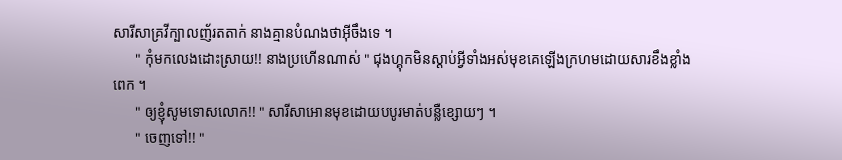សារីសាគ្រវីក្បាលញ័រតតាក់ នាងគ្មានបំណងថាអ៊ីចឹងទេ ។
      " កុំមកលេងដោះស្រាយ!! នាងប្រហើនណាស់ " ជុងហ្គុកមិនស្ដាប់អ្វីទាំងអស់មុខគេឡើងក្រហមដោយសារខឹងខ្លាំងពេក ។
      " ឲ្យខ្ញុំសូមទោសលោក!! " សារីសាអោនមុខដោយបបូរមាត់បន្លឺខ្សោយៗ ។
      " ចេញទៅ!! "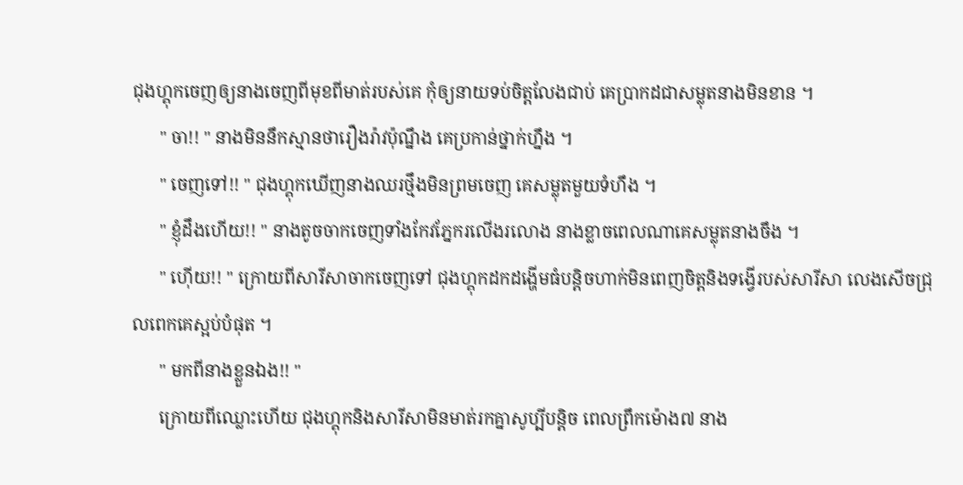ជុងហ្គុកចេញឲ្យនាងចេញពីមុខពីមាត់របស់គេ កុំឲ្យនាយទប់ចិត្ដលែងជាប់ គេប្រាកដជាសម្លុតនាងមិនខាន ។
      " ចា!! " នាងមិននឹកស្មានថារឿងរ៉ាវប៉ុណ្នឹង គេប្រកាន់ថ្នាក់ហ្នឹង ។
      " ចេញទៅ!! " ជុងហ្គុកឃើញនាងឈរថ្មឹងមិនព្រមចេញ គេសម្លុតមួយទំហឹង ។
      " ខ្ញុំដឹងហើយ!! " នាងតូចចាកចេញទាំងកែវភ្នែករលើងរលោង នាងខ្លាចពេលណាគេសម្លុតនាងចឹង ។
      " ហ៊ើយ!! " ក្រោយពីសារីសាចាកចេញទៅ ជុងហ្គុកដកដង្ហើមធំបន្ដិចហាក់មិនពេញចិត្ដនិងទង្វើរបស់សារីសា លេងសើចជ្រុលពេកគេស្អប់បំផុត ។
      " មកពីនាងខ្លួនឯង!! "
      ក្រោយពីឈ្លោះហើយ ជុងហ្គុកនិងសារីសាមិនមាត់រកគ្នាសូប្បីបន្ដិច ពេលព្រឹកម៉ោង៧ នាង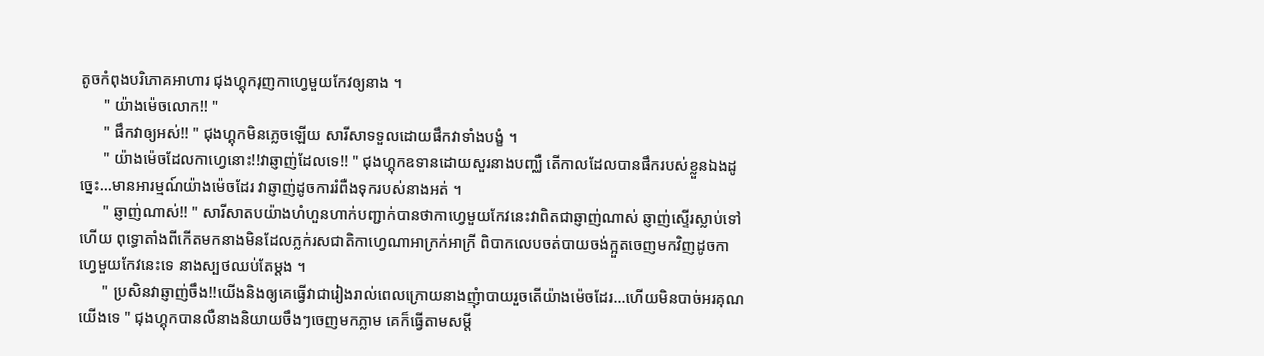តូចកំពុងបរិភោគអាហារ ជុងហ្គុករុញកាហ្វេមួយកែវឲ្យនាង ។
      " យ៉ាងម៉េចលោក!! "
      " ផឹកវាឲ្យអស់!! " ជុងហ្គុកមិនភ្លេចឡើយ សារីសាទទួលដោយផឹកវាទាំងបង្ខំ ។
      " យ៉ាងម៉េចដែលកាហ្វេនោះ!!វាឆ្ញាញ់ដែលទេ!! " ជុងហ្គុកឧទានដោយសួរនាងបញ្ឈឺ តើកាលដែលបានផឹករបស់ខ្លួនឯងដូច្នេះ...មានអារម្មណ៍យ៉ាងម៉េចដែរ វាឆ្ញាញ់ដូចការរំពឺងទុករបស់នាងអត់ ។
      " ឆ្ញាញ់ណាស់!! " សារីសាតបយ៉ាងហំហួនហាក់បញ្ជាក់បានថាកាហ្វេមួយកែវនេះវាពិតជាឆ្ញាញ់ណាស់ ឆ្ញាញ់ស្ទើរស្លាប់ទៅហើយ ពុទ្ធោតាំងពីកើតមកនាងមិនដែលភ្លក់រសជាតិកាហ្វេណាអាក្រក់អាក្រី ពិបាកលេបចត់បាយចង់ក្អួតចេញមកវិញដូចកាហ្វេមួយកែវនេះទេ នាងស្បថឈប់តែម្ដង ។
      " ប្រសិនវាឆ្ញាញ់ចឹង!!យើងនិងឲ្យគេធ្វើវាជារៀងរាល់ពេលក្រោយនាងញុំាបាយរួចតើយ៉ាងម៉េចដែរ...ហើយមិនបាច់អរគុណយើងទេ " ជុងហ្គុកបានលឺនាងនិយាយចឹងៗចេញមកភ្លាម គេក៏ធ្វើតាមសម្ដី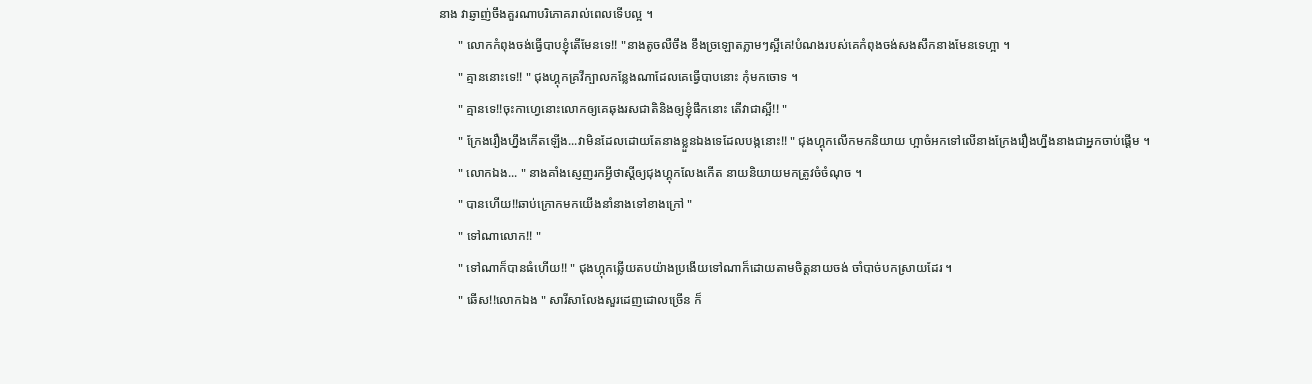នាង វាឆ្ញាញ់ចឹងគួរណាបរិភោគរាល់ពេលទើបល្អ ។
      " លោកកំពុងចង់ធ្វើបាបខ្ញុំតើមែនទេ!! "នាងតូចលឺចឹង ខឹងច្រឡោតភ្លាមៗស្អីគេ!បំណងរបស់គេកំពុងចង់សងសឹកនាងមែនទេហ្អា ។
      " គ្មាននោះទេ!! " ជុងហ្គុកគ្រវីក្បាលកន្លែងណាដែលគេធ្វើបាបនោះ កុំមកចោទ ។
      " គ្មានទេ!!ចុះកាហ្វេនោះលោកឲ្យគេឆុងរសជាតិនិងឲ្យខ្ញុំផឹកនោះ តើវាជាស្អី!! "
      " ក្រែងរឿងហ្នឹងកើតឡើង...វាមិនដែលដោយតែនាងខ្លួនឯងទេដែលបង្កនោះ!! " ជុងហ្គុកលើកមកនិយាយ ហ្អាចំអកទៅលើនាងក្រែងរឿងហ្នឹងនាងជាអ្នកចាប់ផ្ដើម ។
      " លោកឯង... " នាងគាំងស្ញេញរកអ្វីថាស្ដីឲ្យជុងហ្គុកលែងកើត នាយនិយាយមកត្រូវចំចំណុច ។
      " បានហើយ!!ឆាប់ក្រោកមកយើងនាំនាងទៅខាងក្រៅ "
      " ទៅណាលោក!! "
      " ទៅណាក៏បានធំហើយ!! " ជុងហ្កុកឆ្លើយតបយ៉ាងប្រងើយទៅណាក៏ដោយតាមចិត្ដនាយចង់ ចាំបាច់បកស្រាយដែរ ។
      " ឆើស!!លោកឯង " សារីសាលែងសួរដេញដោលច្រើន ក៏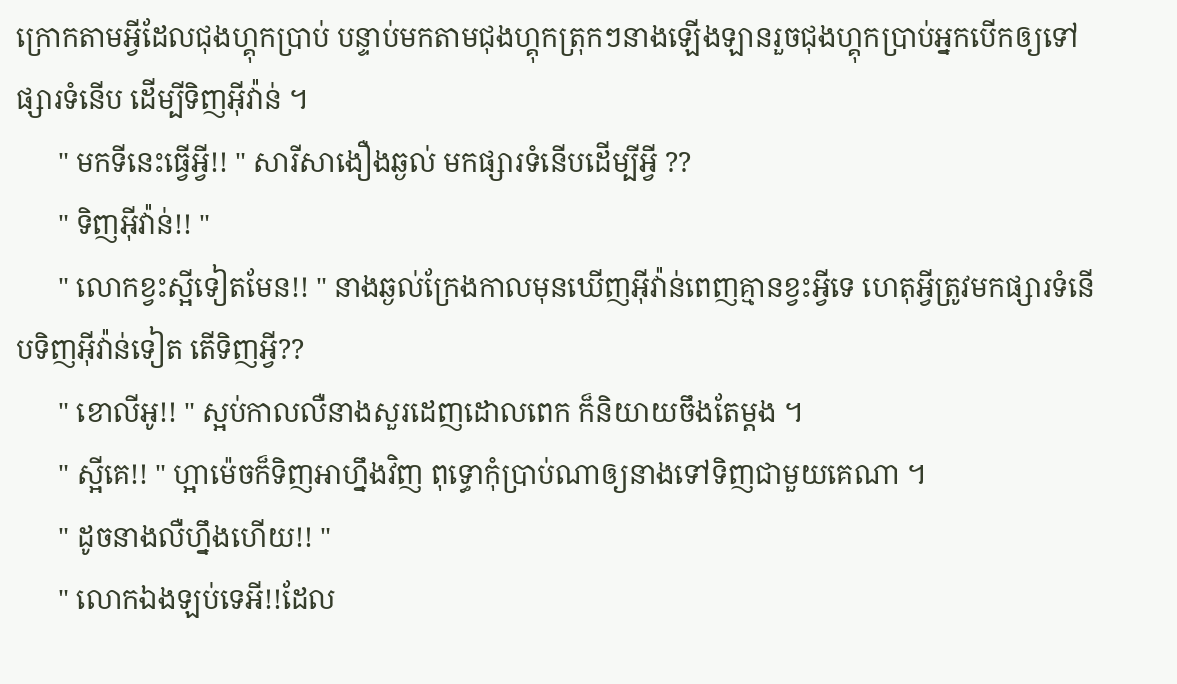ក្រោកតាមអ្វីដែលជុងហ្គុកប្រាប់ បន្ទាប់មកតាមជុងហ្គុកត្រុកៗនាងឡើងឡានរួចជុងហ្គុកប្រាប់អ្នកបើកឲ្យទៅផ្សារទំនើប ដើម្បីទិញអ៊ីវ៉ាន់ ។
      " មកទីនេះធ្វើអ្វី!! " សារីសាងឿងឆ្ងល់ មកផ្សារទំនើបដើម្បីអ្វី ??
      " ទិញអ៊ីវ៉ាន់!! "
      " លោកខ្វះស្អីទៀតមែន!! " នាងឆ្ងល់ក្រែងកាលមុនឃើញអ៊ីវ៉ាន់ពេញគ្មានខ្វះអ្វីទេ ហេតុអ្វីត្រូវមកផ្សារទំនើបទិញអ៊ីវ៉ាន់ទៀត តើទិញអ្វី??
      " ខោលីអូ!! " ស្អប់កាលលឺនាងសួរដេញដោលពេក ក៏និយាយចឹងតែម្ដង ។
      " ស្អីគេ!! " ហ្អាម៉េចក៏ទិញអាហ្នឹងវិញ ពុទ្ធោកុំប្រាប់ណាឲ្យនាងទៅទិញជាមួយគេណា ។
      " ដូចនាងលឺហ្នឹងហើយ!! "
      " លោកឯងឡប់ទេអី!!ដែល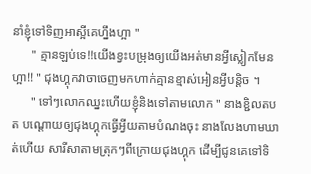នាំខ្ញុំទៅទិញអាស្អីគេហ្នឹងហ្អា "
      " គ្មានឡប់ទេ!!យើងខ្វះបម្រុងឲ្យយើងអត់មានអ្វីស្លៀកមែនហ្អា!! " ជុងហ្គុកវាចាចេញមកហាក់គ្មានខ្មាស់អៀនអ្វីបន្ដិច ។
      " ទៅៗលោកឈ្នះហើយខ្ញុំនិងទៅតាមលោក " នាងខ្ជិលតបត បណ្ដោយឲ្យជុងហ្គុកធ្វើអ្វីយតាមបំណងចុះ នាងលែងហាមឃាត់ហើយ សារីសាតាមត្រុកៗពីក្រោយជុងហ្គុក ដើម្បីជូនគេទៅទិ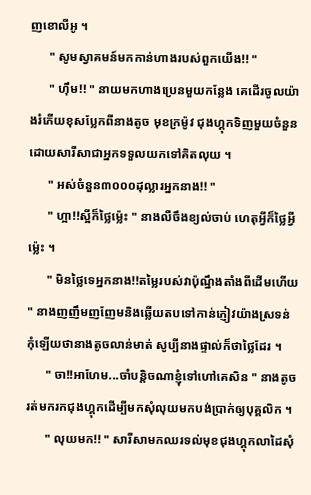ញខោលីអូ ។
      " សូមស្វាគមន៍មកកាន់ហាងរបស់ពួកយើង!! "
      " ហ៊ឹម!! " នាយមកហាងប្រេនមួយកន្លែង គេដើរចូលយ៉ាងរំភើយខុសប្លែកពីនាងតូច មុខក្រម៉ូវ ជុងហ្គុកទិញមួយចំនួនដោយសារីសាជាអ្នកទទួលយកទៅគិតលុយ ។
      " អស់ចំនួន៣០០០ដុល្លារអ្នកនាង!! "
      " ហ្អា!!ស្អីក៏ថ្លៃម្ល៉េះ " នាងលឺចឹងខ្យល់ចាប់ ហេតុអ្វីក៏ថ្លៃអ្វីម្ល៉េះ ។
      " មិនថ្លៃទេអ្នកនាង!!តម្លៃរបស់វាប៉ុណ្នឹងតាំងពីដើមហើយ " នាងញញឹមញញែមនិងឆ្លើយតបទៅកាន់ភ្ញៀវយ៉ាងស្រទន់ កុំឡើយថានាងតូចលាន់មាត់ សូប្បីនាងផ្ទាល់ក៏ថាថ្លៃដែរ ។
      " ចា!!អាហែម...ចាំបន្ដិចណាខ្ញុំទៅហៅគេសិន " នាងតូចរត់មករកជុងហ្គុកដើម្បីមកសុំលុយមកបង់ប្រាក់ឲ្យបុគ្គលិក ។
      " លុយមក!! " សារីសាមកឈរទល់មុខជុងហ្គុកលាដៃសុំ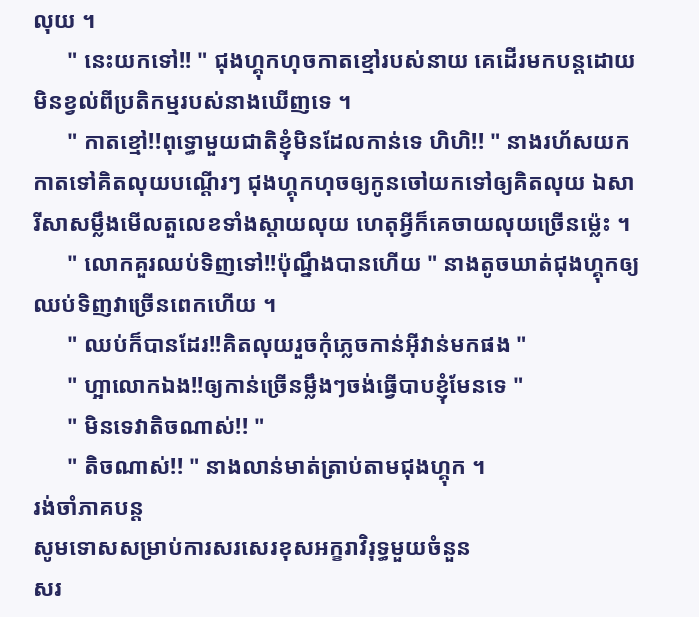លុយ ។
      " នេះយកទៅ!! " ជុងហ្គុកហុចកាតខ្មៅរបស់នាយ គេដើរមកបន្ដដោយមិនខ្វល់ពីប្រតិកម្មរបស់នាងឃើញទេ ។
      " កាតខ្មៅ!!ពុទ្ធោមួយជាតិខ្ញុំមិនដែលកាន់ទេ ហិហិ!! " នាងរហ័សយកកាតទៅគិតលុយបណ្ដើរៗ ជុងហ្គុកហុចឲ្យកូនចៅយកទៅឲ្យគិតលុយ ឯសារីសាសម្លឹងមើលតួលេខទាំងស្ដាយលុយ ហេតុអ្វីក៏គេចាយលុយច្រើនម្ល៉េះ ។
      " លោកគួរឈប់ទិញទៅ!!ប៉ុណ្នឹងបានហើយ " នាងតូចឃាត់ជុងហ្គុកឲ្យឈប់ទិញវាច្រើនពេកហើយ ។
      " ឈប់ក៏បានដែរ!!គិតលុយរួចកុំភ្លេចកាន់អ៊ីវាន់មកផង "
      " ហ្អាលោកឯង!!ឲ្យកាន់ច្រើនម្លឹងៗចង់ធ្វើបាបខ្ញុំមែនទេ "
      " មិនទេវាតិចណាស់!! "
      " តិចណាស់!! " នាងលាន់មាត់ត្រាប់តាមជុងហ្គុក ។
រង់ចាំភាគបន្ដ
សូមទោសសម្រាប់ការសរសេរខុសអក្ខរាវិរុទ្ធមួយចំនួន
សរ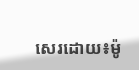សេរដោយ៖ម៉ូ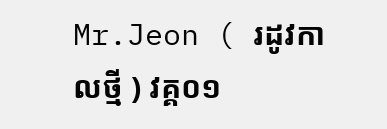Mr.Jeon ( រដូវកាលថ្មី ) វគ្គ០១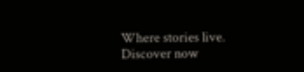Where stories live. Discover now